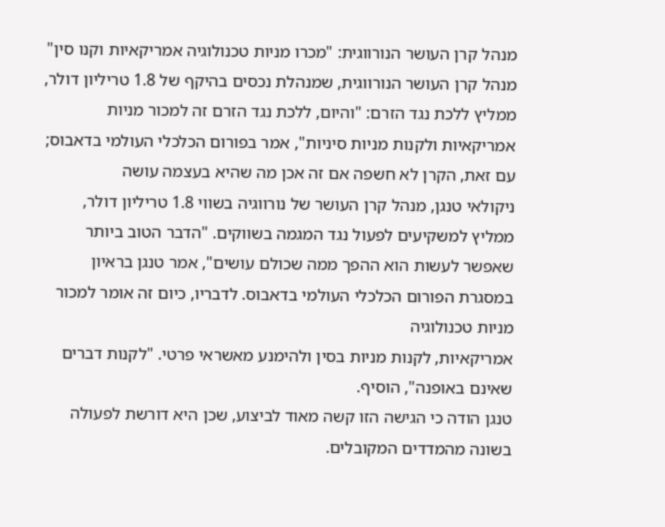מנהל קרן העושר הנורווגית: "מכרו מניות טכנולוגיה אמריקאיות וקנו סין"
מנהל קרן העושר הנורווגית, שמנהלת נכסים בהיקף של 1.8 טריליון דולר, ממליץ ללכת נגד הזרם: "והיום, ללכת נגד הזרם זה למכור מניות אמריקאיות ולקנות מניות סיניות", אמר בפורום הכלכלי העולמי בדאבוס; עם זאת, הקרן לא חשפה אם זה אכן מה שהיא בעצמה עושה
ניקולאי טנגן, מנהל קרן העושר של נורווגיה בשווי 1.8 טריליון דולר, ממליץ למשקיעים לפעול נגד המגמה בשווקים. "הדבר הטוב ביותר שאפשר לעשות הוא ההפך ממה שכולם עושים", אמר טנגן בראיון במסגרת הפורום הכלכלי העולמי בדאבוס. לדבריו, כיום זה אומר למכור מניות טכנולוגיה
אמריקאיות, לקנות מניות בסין ולהימנע מאשראי פרטי. "לקנות דברים שאינם באופנה", הוסיף.
טנגן הודה כי הגישה הזו קשה מאוד לביצוע, שכן היא דורשת לפעולה בשונה מהמדדים המקובלים.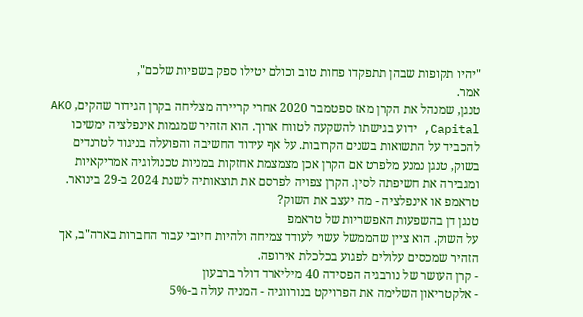"יהיו תקופות שבהן תתפקדו פחות טוב וכולם יטילו ספק בשפיות שלכם",
אמר.
טנגן, שמנהל את הקרן מאז ספטמבר 2020 אחרי קריירה מצליחה בקרן הגידור שהקים, AKO Capital, ידוע בגישתו להשקעה לטווח ארוך. הוא הזהיר שמגמות אינפלציה ימשיכו להכביד על התשואות בשנים הקרובות. על אף עידוד החשיבה והפועלה בניגוד לטרנדים
בשוק, טנגן נמנע מלפרט אם הקרן אכן מצמצמת אחזקות במניות טכנולוגיה אמריקאיות ומגבירה את חשיפתה לסין. הקרן צפויה לפרסם את תוצאותיה לשנת 2024 ב-29 בינואר.
טראמפ או אינפלציה - מה יעצב את השוק?
טנגן דן בהשפעות האפשריות של טראמפ
על השוק. הוא ציין שהממשל עשוי לעודד צמיחה ולהיות חיובי עבור החברות בארה"ב, אך הזהיר שמכסים עלולים לפגוע בכלכלת אירופה.
- קרן העושר של נורבגיה הפסידה 40 מיליארד דולר ברבעון
- אלקטריאון השלימה את הפרויקט בנורווגיה - המניה עולה ב-5%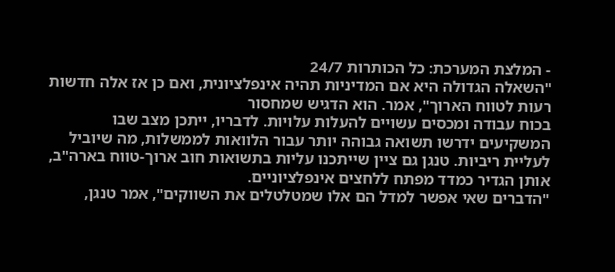- המלצת המערכת: כל הכותרות 24/7
"השאלה הגדולה היא אם המדיניות תהיה אינפלציונית, ואם כן אז אלה חדשות רעות לטווח הארוך", אמר. הוא הדגיש שמחסור
בכוח עבודה ומכסים עשויים להעלות עלויות. לדבריו, ייתכן מצב שבו המשקיעים ידרשו תשואה גבוהה יותר עבור הלוואות לממשלות, מה שיוביל לעליית ריביות. טנגן גם ציין שייתכנו עליות בתשואות חוב ארוך-טווח בארה"ב, אותן הגדיר כמדד מפתח ללחצים אינפלציוניים.
"הדברים שאי אפשר למדל הם אלו שמטלטלים את השווקים", אמר טנגן,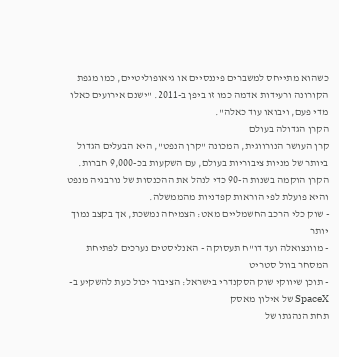כשהוא מתייחס למשברים פיננסיים או גיאופוליטיים, כמו מגפת הקורונה ורעידות אדמה כמו זו ביפן ב-2011. "ישנם אירועים כאלו מדי פעם, ויבואו עוד כאלה".
הקרן הגדולה בעולם
קרן העושר הנורווגית, המכונה "קרן הנפט", היא הבעלים הגדול ביותר של מניות ציבוריות בעולם, עם השקעות בכ-9,000 חברות. הקרן הוקמה בשנות ה-90 כדי לנהל את ההכנסות של נורבגיה מנפט והיא פועלת לפי הוראות קפדניות מהממשלה.
- שוק כלי הרכב החשמליים מאט: הצמיחה נמשכת, אך בקצב נמוך יותר
- מוונצואלה ועד דו"ח תעסוקה - האנליסטים נערכים לפתיחת המסחר בוול סטריט
- תוכן שיווקי שוק הסקנדרי בישראל: הציבור יכול כעת להשקיע ב-SpaceX של אילון מאסק
תחת הנהגתו של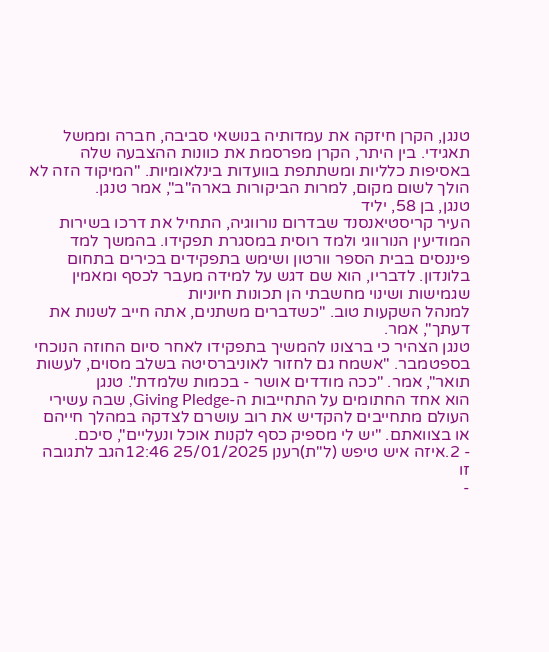טנגן, הקרן חיזקה את עמדותיה בנושאי סביבה, חברה וממשל תאגידי. בין היתר, הקרן מפרסמת את כוונות ההצבעה שלה באסיפות כלליות ומשתתפת בוועדות בינלאומיות. "המיקוד הזה לא הולך לשום מקום, למרות הביקורות בארה"ב", אמר טנגן.
טנגן, בן 58, יליד
העיר קריסטיאנסנד שבדרום נורווגיה, התחיל את דרכו בשירות המודיעין הנורווגי ולמד רוסית במסגרת תפקידו. בהמשך למד פיננסים בבית הספר וורטון ושימש בתפקידים בכירים בתחום בלונדון. לדבריו, הוא שם דגש על למידה מעבר לכסף ומאמין שגמישות ושינוי מחשבתי הן תכונות חיוניות
למנהל השקעות טוב. "כשדברים משתנים, אתה חייב לשנות את דעתך", אמר.
טנגן הצהיר כי ברצונו להמשיך בתפקידו לאחר סיום החוזה הנוכחי בספטמבר. "אשמח גם לחזור לאוניברסיטה בשלב מסוים, לעשות תואר", אמר. "ככה מודדים אושר - בכמות שלמדת". טנגן
הוא אחד החתומים על התחייבות ה-Giving Pledge, שבה עשירי העולם מתחייבים להקדיש את רוב עושרם לצדקה במהלך חייהם או בצוואתם. "יש לי מספיק כסף לקנות אוכל ונעליים", סיכם.
- 2.איזה איש טיפש (ל"ת)רענן 25/01/2025 12:46הגב לתגובה זו
-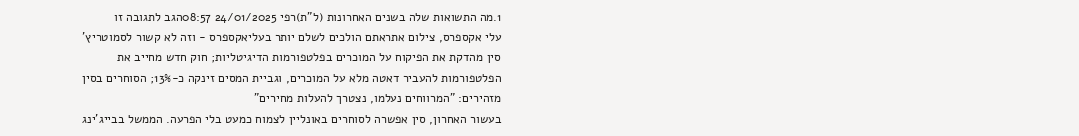1.מה התשואות שלה בשנים האחרונות (ל"ת)רפי 24/01/2025 08:57הגב לתגובה זו
עלי אקספרס, צילום אתראתם הולכים לשלם יותר בעליאקספרס - וזה לא קשור לסמוטריץ'
סין מהדקת את הפיקוח על המוכרים בפלטפורמות הדיגיטליות; חוק חדש מחייב את הפלטפורמות להעביר דאטה מלא על המוכרים, וגביית המסים זינקה כ-13%; הסוחרים בסין מזהירים: "המרווחים נעלמו, נצטרך להעלות מחירים"
בעשור האחרון, סין אפשרה לסוחרים באונליין לצמוח כמעט בלי הפרעה. הממשל בבייג'ינג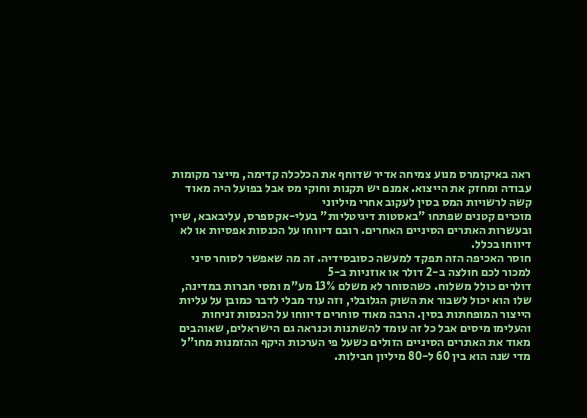ראה באיקומרס מנוע צמיחה אדיר שדוחף את הכלכלה קדימה, מייצר מקומות עבודה ומחזק את הייצוא. אמנם יש תקנות וחוקי מס אבל בפועל היה מאוד קשה לרשויות המס בסין לעקוב אחרי מיליוני
מוכרים קטנים שפתחו "באסטות דיגיטליות" בעלי-אקספרס, עליבאבא, שיין ובעשרות האתרים הסיניים האחרים. רובם דיווחו על הכנסות אפסיות או לא דיווחו בכלל.
חוסר האכיפה הזה תפקד למעשה כסובסידיה. זה מה שאפשר לסוחר סיני למכור לכם חולצה ב-2 דולר או אוזניות ב-5
דולרים כולל משלוח. כשהסוחר לא משלם 13% מע"מ ומסי חברות במדינה, שלו הוא יכול לשבור את השוק הגלובלי, וזה עוד מבלי לדבר כמובן על עליות הייצור המופחתות בסין. הרבה מאוד סוחרים דיווחו על הכנסות זניחות והעלימו מיסים אבל כל זה עומד להשתנות וכנראה גם הישראלים, שאוהבים
מאוד את האתרים הסיניים הזולים כשעל פי הערכות היקף ההזמנות מחו"ל מדי שנה הוא בין 60 ל-80 מיליון חבילות.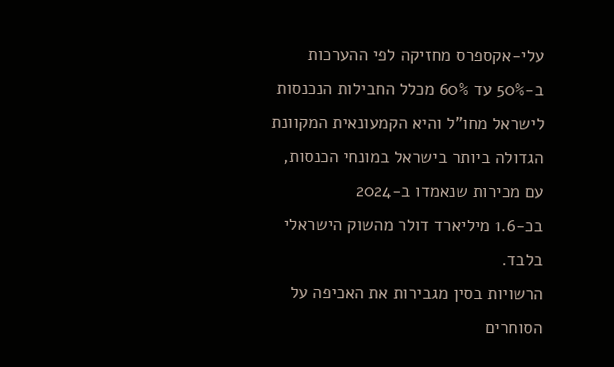עלי-אקספרס מחזיקה לפי ההערכות ב-50% עד 60% מכלל החבילות הנכנסות לישראל מחו"ל והיא הקמעונאית המקוונת הגדולה ביותר בישראל במונחי הכנסות, עם מכירות שנאמדו ב-2024
בכ-1.6 מיליארד דולר מהשוק הישראלי בלבד.
הרשויות בסין מגבירות את האכיפה על הסוחרים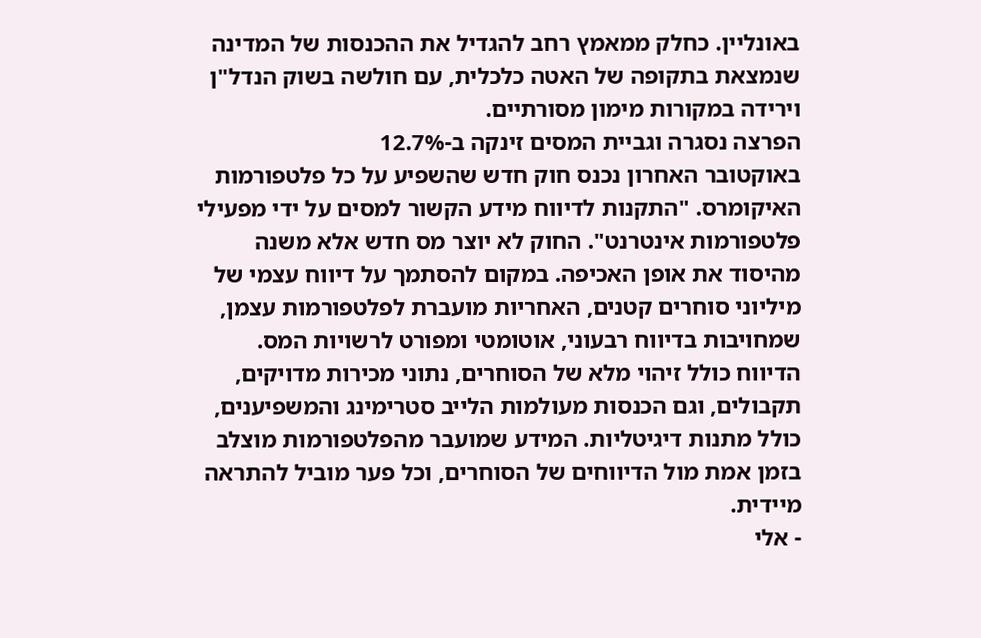באונליין. כחלק ממאמץ רחב להגדיל את ההכנסות של המדינה שנמצאת בתקופה של האטה כלכלית, עם חולשה בשוק הנדל"ן וירידה במקורות מימון מסורתיים.
הפרצה נסגרה וגביית המסים זינקה ב-12.7%
באוקטובר האחרון נכנס חוק חדש שהשפיע על כל פלטפורמות האיקומרס. "התקנות לדיווח מידע הקשור למסים על ידי מפעילי פלטפורמות אינטרנט". החוק לא יוצר מס חדש אלא משנה מהיסוד את אופן האכיפה. במקום להסתמך על דיווח עצמי של מיליוני סוחרים קטנים, האחריות מועברת לפלטפורמות עצמן, שמחויבות בדיווח רבעוני, אוטומטי ומפורט לרשויות המס. הדיווח כולל זיהוי מלא של הסוחרים, נתוני מכירות מדויקים, תקבולים, וגם הכנסות מעולמות הלייב סטרימינג והמשפיענים, כולל מתנות דיגיטליות. המידע שמועבר מהפלטפורמות מוצלב בזמן אמת מול הדיווחים של הסוחרים, וכל פער מוביל להתראה מיידית.
- אלי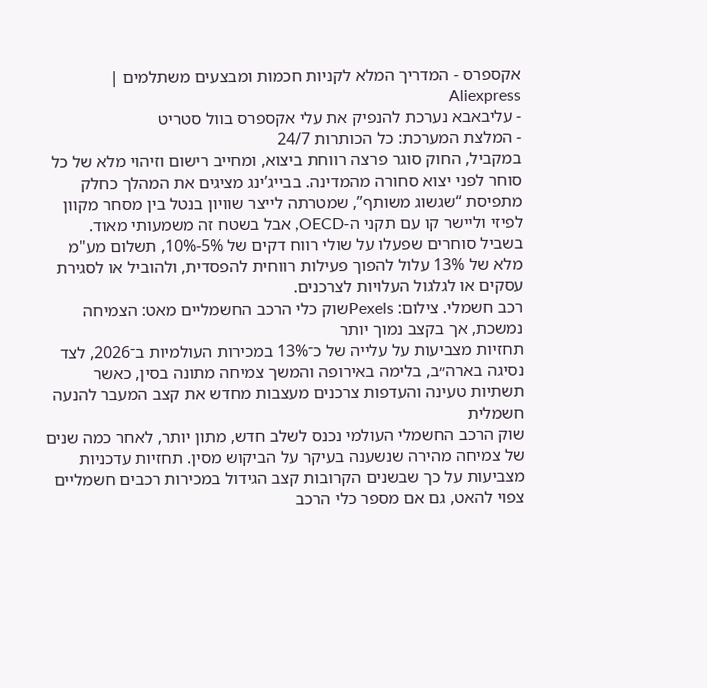אקספרס - המדריך המלא לקניות חכמות ומבצעים משתלמים | Aliexpress
- עליבאבא נערכת להנפיק את עלי אקספרס בוול סטריט
- המלצת המערכת: כל הכותרות 24/7
במקביל, החוק סוגר פרצה רווחת ביצוא, ומחייב רישום וזיהוי מלא של כל סוחר לפני יצוא סחורה מהמדינה. בבייג’ינג מציגים את המהלך כחלק מתפיסת “שגשוג משותף”, שמטרתה לייצר שוויון בנטל בין מסחר מקוון לפיזי וליישר קו עם תקני ה-OECD, אבל בשטח זה משמעותי מאוד. בשביל סוחרים שפעלו על שולי רווח דקים של 5%-10%, תשלום מע"מ מלא של 13% עלול להפוך פעילות רווחית להפסדית, ולהוביל או לסגירת עסקים או לגלגול העלויות לצרכנים.
רכב חשמלי. צילום: Pexelsשוק כלי הרכב החשמליים מאט: הצמיחה נמשכת, אך בקצב נמוך יותר
תחזיות מצביעות על עלייה של כ־13% במכירות העולמיות ב־2026, לצד נסיגה בארה״ב, בלימה באירופה והמשך צמיחה מתונה בסין, כאשר תשתיות טעינה והעדפות צרכנים מעצבות מחדש את קצב המעבר להנעה חשמלית
שוק הרכב החשמלי העולמי נכנס לשלב חדש, מתון יותר, לאחר כמה שנים של צמיחה מהירה שנשענה בעיקר על הביקוש מסין. תחזיות עדכניות מצביעות על כך שבשנים הקרובות קצב הגידול במכירות רכבים חשמליים צפוי להאט, גם אם מספר כלי הרכב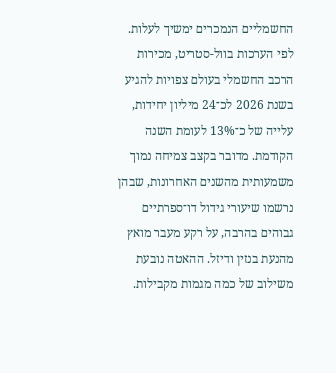החשמליים הנמכרים ימשיך לעלות.
לפי הערכות בוול-סטריט, מכירות הרכב החשמלי בעולם צפויות להגיע בשנת 2026 לכ־24 מיליון יחידות, עלייה של כ־13% לעומת השנה הקודמת. מדובר בקצב צמיחה נמוך משמעותית מהשנים האחרונות, שבהן נרשמו שיעורי גידול דו־ספרתיים גבוהים בהרבה, על רקע מעבר מואץ מהנעת בנזין ודיזל. ההאטה נובעת משילוב של כמה מגמות מקבילות.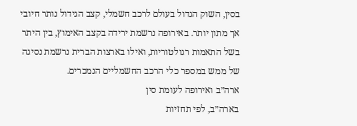בסין, השוק הגדול בעולם לרכב חשמלי, קצב הגידול נותר חיובי אך מתון יותר. באירופה נרשמת ירידה בקצב האימוץ, בין היתר בשל התאמות רגולטוריות, ואילו בארצות הברית נרשמת נסיגה של ממש במספר כלי הרכב החשמליים הנמכרים.
ארה״ב ואירופה לעומת סין
בארה״ב, לפי תחזיות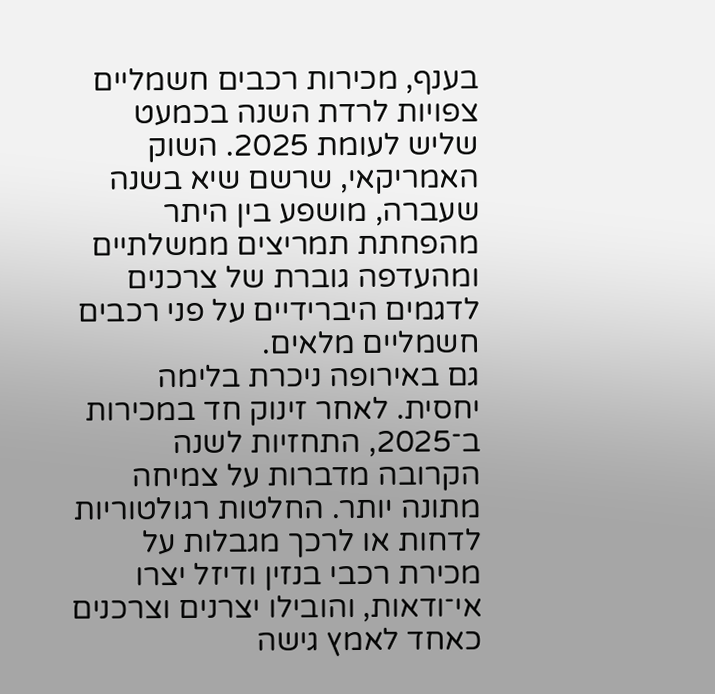בענף, מכירות רכבים חשמליים צפויות לרדת השנה בכמעט שליש לעומת 2025. השוק האמריקאי, שרשם שיא בשנה שעברה, מושפע בין היתר מהפחתת תמריצים ממשלתיים ומהעדפה גוברת של צרכנים לדגמים היברידיים על פני רכבים חשמליים מלאים.
גם באירופה ניכרת בלימה יחסית. לאחר זינוק חד במכירות ב־2025, התחזיות לשנה הקרובה מדברות על צמיחה מתונה יותר. החלטות רגולטוריות לדחות או לרכך מגבלות על מכירת רכבי בנזין ודיזל יצרו אי־ודאות, והובילו יצרנים וצרכנים כאחד לאמץ גישה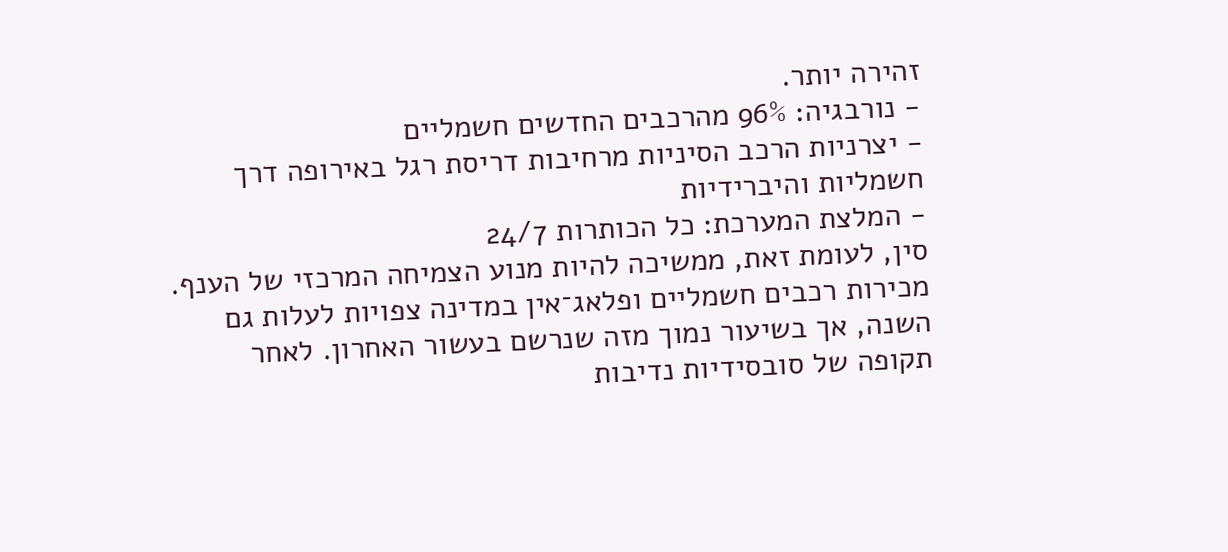זהירה יותר.
- נורבגיה: 96% מהרכבים החדשים חשמליים
- יצרניות הרכב הסיניות מרחיבות דריסת רגל באירופה דרך חשמליות והיברידיות
- המלצת המערכת: כל הכותרות 24/7
סין, לעומת זאת, ממשיכה להיות מנוע הצמיחה המרכזי של הענף. מכירות רכבים חשמליים ופלאג־אין במדינה צפויות לעלות גם השנה, אך בשיעור נמוך מזה שנרשם בעשור האחרון. לאחר תקופה של סובסידיות נדיבות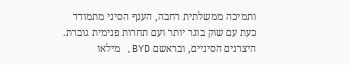ותמיכה ממשלתית רחבה, הענף הסיני מתמודד כעת עם שוק בוגר יותר ועם תחרות פנימית גוברת. היצרנים הסיניים, ובראשם BYD, מילאו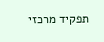תפקיד מרכזי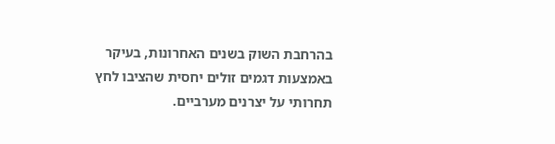בהרחבת השוק בשנים האחרונות, בעיקר באמצעות דגמים זולים יחסית שהציבו לחץ תחרותי על יצרנים מערביים.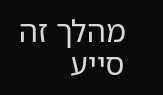מהלך זה סייע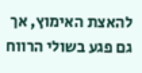להאצת האימוץ, אך גם פגע בשולי הרווח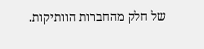של חלק מהחברות הוותיקות.